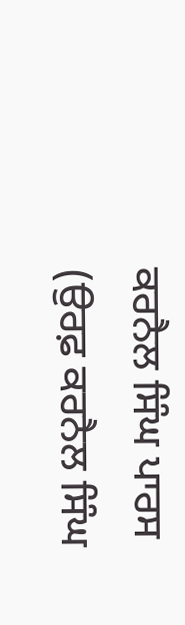ਕਰਨੈਲ ਸਿੰਘ ਪਾਰਸ (ਉਰਫ਼ ਕਰਨੈਲ ਸਿੰਘ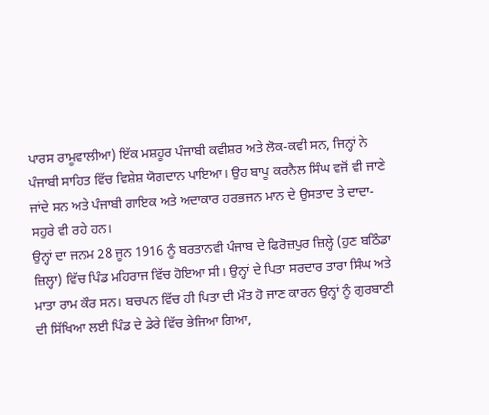ਪਾਰਸ ਰਾਮੂਵਾਲੀਆ) ਇੱਕ ਮਸ਼ਹੂਰ ਪੰਜਾਬੀ ਕਵੀਸ਼ਰ ਅਤੇ ਲੋਕ-ਕਵੀ ਸਨ, ਜਿਨ੍ਹਾਂ ਨੇ ਪੰਜਾਬੀ ਸਾਹਿਤ ਵਿੱਚ ਵਿਸ਼ੇਸ਼ ਯੋਗਦਾਨ ਪਾਇਆ। ਉਹ ਬਾਪੂ ਕਰਨੈਲ ਸਿੰਘ ਵਜੋਂ ਵੀ ਜਾਣੇ ਜਾਂਦੇ ਸਨ ਅਤੇ ਪੰਜਾਬੀ ਗਾਇਕ ਅਤੇ ਅਦਾਕਾਰ ਹਰਭਜਨ ਮਾਨ ਦੇ ਉਸਤਾਦ ਤੇ ਦਾਦਾ-ਸਹੁਰੇ ਵੀ ਰਹੇ ਹਨ।
ਉਨ੍ਹਾਂ ਦਾ ਜਨਮ 28 ਜੂਨ 1916 ਨੂੰ ਬਰਤਾਨਵੀ ਪੰਜਾਬ ਦੇ ਫਿਰੋਜ਼ਪੁਰ ਜ਼ਿਲ੍ਹੇ (ਹੁਣ ਬਠਿੰਡਾ ਜ਼ਿਲ੍ਹਾ) ਵਿੱਚ ਪਿੰਡ ਮਹਿਰਾਜ ਵਿੱਚ ਹੋਇਆ ਸੀ। ਉਨ੍ਹਾਂ ਦੇ ਪਿਤਾ ਸਰਦਾਰ ਤਾਰਾ ਸਿੰਘ ਅਤੇ ਮਾਤਾ ਰਾਮ ਕੌਰ ਸਨ। ਬਚਪਨ ਵਿੱਚ ਹੀ ਪਿਤਾ ਦੀ ਮੌਤ ਹੋ ਜਾਣ ਕਾਰਨ ਉਨ੍ਹਾਂ ਨੂੰ ਗੁਰਬਾਣੀ ਦੀ ਸਿੱਖਿਆ ਲਈ ਪਿੰਡ ਦੇ ਡੇਰੇ ਵਿੱਚ ਭੇਜਿਆ ਗਿਆ,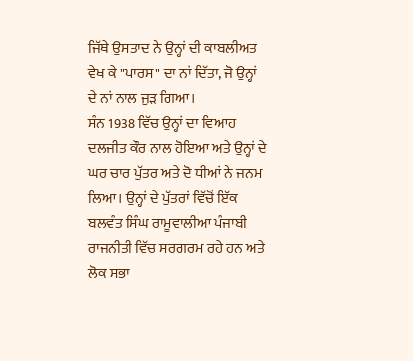ਜਿੱਥੇ ਉਸਤਾਦ ਨੇ ਉਨ੍ਹਾਂ ਦੀ ਕਾਬਲੀਅਤ ਵੇਖ ਕੇ "ਪਾਰਸ" ਦਾ ਨਾਂ ਦਿੱਤਾ, ਜੋ ਉਨ੍ਹਾਂ ਦੇ ਨਾਂ ਨਾਲ ਜੁੜ ਗਿਆ।
ਸੰਨ 1938 ਵਿੱਚ ਉਨ੍ਹਾਂ ਦਾ ਵਿਆਹ ਦਲਜੀਤ ਕੌਰ ਨਾਲ ਹੋਇਆ ਅਤੇ ਉਨ੍ਹਾਂ ਦੇ ਘਰ ਚਾਰ ਪੁੱਤਰ ਅਤੇ ਦੋ ਧੀਆਂ ਨੇ ਜਨਮ ਲਿਆ। ਉਨ੍ਹਾਂ ਦੇ ਪੁੱਤਰਾਂ ਵਿੱਚੋਂ ਇੱਕ ਬਲਵੰਤ ਸਿੰਘ ਰਾਮੂਵਾਲੀਆ ਪੰਜਾਬੀ ਰਾਜਨੀਤੀ ਵਿੱਚ ਸਰਗਰਮ ਰਹੇ ਹਨ ਅਤੇ ਲੋਕ ਸਭਾ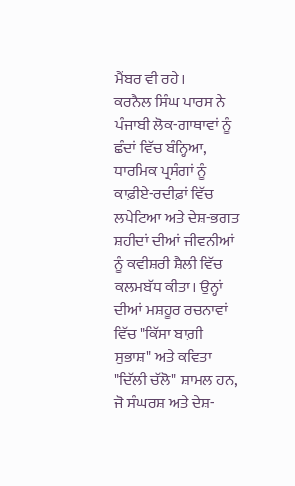ਮੈਂਬਰ ਵੀ ਰਹੇ।
ਕਰਨੈਲ ਸਿੰਘ ਪਾਰਸ ਨੇ ਪੰਜਾਬੀ ਲੋਕ-ਗਾਥਾਵਾਂ ਨੂੰ ਛੰਦਾਂ ਵਿੱਚ ਬੰਨ੍ਹਿਆ, ਧਾਰਮਿਕ ਪ੍ਰਸੰਗਾਂ ਨੂੰ ਕਾਫ਼ੀਏ-ਰਦੀਫ਼ਾਂ ਵਿੱਚ ਲਪੇਟਿਆ ਅਤੇ ਦੇਸ਼-ਭਗਤ ਸ਼ਹੀਦਾਂ ਦੀਆਂ ਜੀਵਨੀਆਂ ਨੂੰ ਕਵੀਸ਼ਰੀ ਸ਼ੈਲੀ ਵਿੱਚ ਕਲਮਬੱਧ ਕੀਤਾ। ਉਨ੍ਹਾਂ ਦੀਆਂ ਮਸ਼ਹੂਰ ਰਚਨਾਵਾਂ ਵਿੱਚ "ਕਿੱਸਾ ਬਾਗ਼ੀ ਸੁਭਾਸ਼" ਅਤੇ ਕਵਿਤਾ "ਦਿੱਲੀ ਚੱਲੋ" ਸ਼ਾਮਲ ਹਨ, ਜੋ ਸੰਘਰਸ਼ ਅਤੇ ਦੇਸ਼-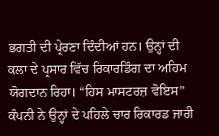ਭਗਤੀ ਦੀ ਪ੍ਰੇਰਣਾ ਦਿੰਦੀਆਂ ਹਨ। ਉਨ੍ਹਾਂ ਦੀ ਕਲਾ ਦੇ ਪ੍ਰਸਾਰ ਵਿੱਚ ਰਿਕਾਰਡਿੰਗ ਦਾ ਅਹਿਮ ਯੋਗਦਾਨ ਰਿਹਾ। “ਹਿਸ ਮਾਸਟਰਜ਼ ਵੋਇਸ” ਕੰਪਨੀ ਨੇ ਉਨ੍ਹਾਂ ਦੇ ਪਹਿਲੇ ਚਾਰ ਰਿਕਾਰਡ ਜਾਰੀ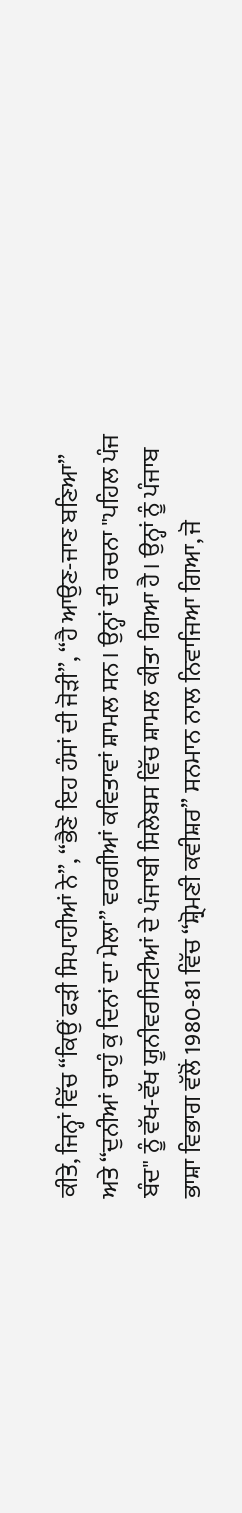ਕੀਤੇ, ਜਿਨ੍ਹਾਂ ਵਿੱਚ “ਕਿਉਂ ਫੜੀ ਸਿਪਾਹੀਆਂ ਨੇ”, “ਭੈਣੋ ਇਹ ਹੰਸਾਂ ਦੀ ਜੋੜੀ”, “ਹੈ ਆਉਣ-ਜਾਣ ਬਣਿਆ” ਅਤੇ “ਦੁਨੀਆਂ ਚਾਹੁੰ ਕੁ ਦਿਨਾਂ ਦਾ ਮੇਲਾ” ਵਰਗੀਆਂ ਕਵਿਤਾਵਾਂ ਸ਼ਾਮਲ ਸਨ। ਉਨ੍ਹਾਂ ਦੀ ਰਚਨਾ "ਪਹਿਲ ਪੰਜ ਬੰਦ" ਨੂੰ ਵੱਖ-ਵੱਖ ਯੂਨੀਵਰਸਿਟੀਆਂ ਦੇ ਪੰਜਾਬੀ ਸਿਲੇਬਸ ਵਿੱਚ ਸ਼ਾਮਲ ਕੀਤਾ ਗਿਆ ਹੈ। ਉਨ੍ਹਾਂ ਨੂੰ ਪੰਜਾਬ ਭਾਸ਼ਾ ਵਿਭਾਗ ਵੱਲੋਂ 1980-81 ਵਿੱਚ “ਸ਼੍ਰੋਮਣੀ ਕਵੀਸ਼ਰ” ਸਨਮਾਨ ਨਾਲ ਨਿਵਾਜਿਆ ਗਿਆ, ਜੋ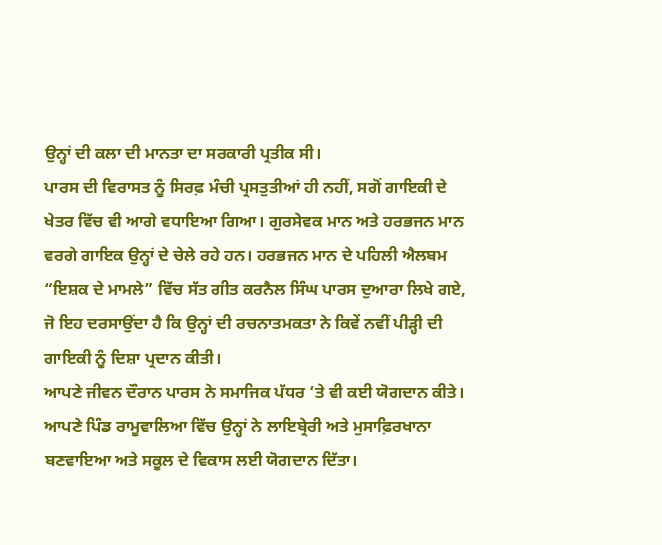ਉਨ੍ਹਾਂ ਦੀ ਕਲਾ ਦੀ ਮਾਨਤਾ ਦਾ ਸਰਕਾਰੀ ਪ੍ਰਤੀਕ ਸੀ।
ਪਾਰਸ ਦੀ ਵਿਰਾਸਤ ਨੂੰ ਸਿਰਫ਼ ਮੰਚੀ ਪ੍ਰਸਤੁਤੀਆਂ ਹੀ ਨਹੀਂ, ਸਗੋਂ ਗਾਇਕੀ ਦੇ ਖੇਤਰ ਵਿੱਚ ਵੀ ਆਗੇ ਵਧਾਇਆ ਗਿਆ। ਗੁਰਸੇਵਕ ਮਾਨ ਅਤੇ ਹਰਭਜਨ ਮਾਨ ਵਰਗੇ ਗਾਇਕ ਉਨ੍ਹਾਂ ਦੇ ਚੇਲੇ ਰਹੇ ਹਨ। ਹਰਭਜਨ ਮਾਨ ਦੇ ਪਹਿਲੀ ਐਲਬਮ “ਇਸ਼ਕ ਦੇ ਮਾਮਲੇ” ਵਿੱਚ ਸੱਤ ਗੀਤ ਕਰਨੈਲ ਸਿੰਘ ਪਾਰਸ ਦੁਆਰਾ ਲਿਖੇ ਗਏ, ਜੋ ਇਹ ਦਰਸਾਉਂਦਾ ਹੈ ਕਿ ਉਨ੍ਹਾਂ ਦੀ ਰਚਨਾਤਮਕਤਾ ਨੇ ਕਿਵੇਂ ਨਵੀਂ ਪੀੜ੍ਹੀ ਦੀ ਗਾਇਕੀ ਨੂੰ ਦਿਸ਼ਾ ਪ੍ਰਦਾਨ ਕੀਤੀ।
ਆਪਣੇ ਜੀਵਨ ਦੌਰਾਨ ਪਾਰਸ ਨੇ ਸਮਾਜਿਕ ਪੱਧਰ ‘ਤੇ ਵੀ ਕਈ ਯੋਗਦਾਨ ਕੀਤੇ। ਆਪਣੇ ਪਿੰਡ ਰਾਮੂਵਾਲਿਆ ਵਿੱਚ ਉਨ੍ਹਾਂ ਨੇ ਲਾਇਬ੍ਰੇਰੀ ਅਤੇ ਮੁਸਾਫ਼ਿਰਖਾਨਾ ਬਣਵਾਇਆ ਅਤੇ ਸਕੂਲ ਦੇ ਵਿਕਾਸ ਲਈ ਯੋਗਦਾਨ ਦਿੱਤਾ।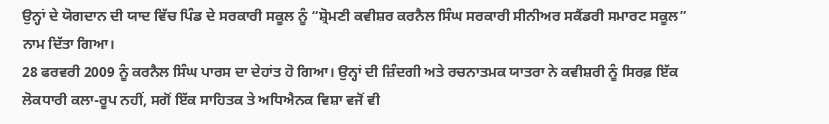ਉਨ੍ਹਾਂ ਦੇ ਯੋਗਦਾਨ ਦੀ ਯਾਦ ਵਿੱਚ ਪਿੰਡ ਦੇ ਸਰਕਾਰੀ ਸਕੂਲ ਨੂੰ “ਸ਼੍ਰੋਮਣੀ ਕਵੀਸ਼ਰ ਕਰਨੈਲ ਸਿੰਘ ਸਰਕਾਰੀ ਸੀਨੀਅਰ ਸਕੈਂਡਰੀ ਸਮਾਰਟ ਸਕੂਲ” ਨਾਮ ਦਿੱਤਾ ਗਿਆ।
28 ਫਰਵਰੀ 2009 ਨੂੰ ਕਰਨੈਲ ਸਿੰਘ ਪਾਰਸ ਦਾ ਦੇਹਾਂਤ ਹੋ ਗਿਆ। ਉਨ੍ਹਾਂ ਦੀ ਜ਼ਿੰਦਗੀ ਅਤੇ ਰਚਨਾਤਮਕ ਯਾਤਰਾ ਨੇ ਕਵੀਸ਼ਰੀ ਨੂੰ ਸਿਰਫ਼ ਇੱਕ ਲੋਕਧਾਰੀ ਕਲਾ-ਰੂਪ ਨਹੀਂ, ਸਗੋਂ ਇੱਕ ਸਾਹਿਤਕ ਤੇ ਅਧਿਐਨਕ ਵਿਸ਼ਾ ਵਜੋਂ ਵੀ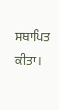ਸਥਾਪਿਤ ਕੀਤਾ।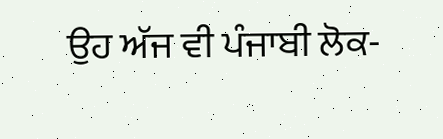ਉਹ ਅੱਜ ਵੀ ਪੰਜਾਬੀ ਲੋਕ-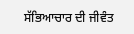ਸੱਭਿਆਚਾਰ ਦੀ ਜੀਵੰਤ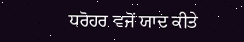ਧਰੋਹਰ ਵਜੋਂ ਯਾਦ ਕੀਤੇ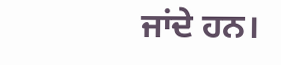ਜਾਂਦੇ ਹਨ।